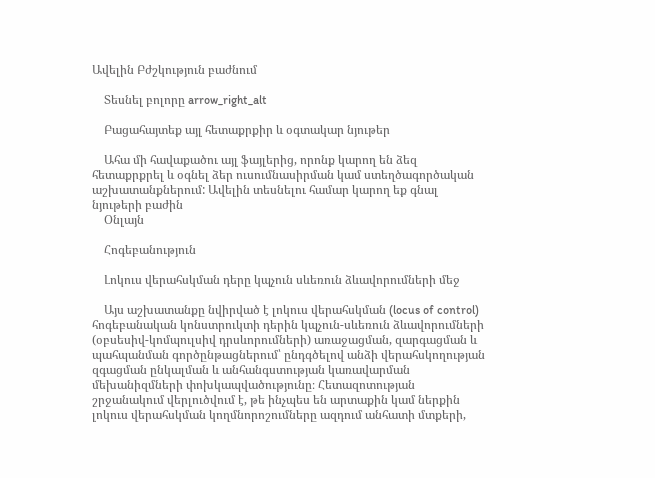Ավելին Բժշկություն բաժնում

    Տեսնել բոլորը arrow_right_alt

    Բացահայտեք այլ հետաքրքիր և օգտակար նյութեր

    Ահա մի հավաքածու այլ ֆայլերից, որոնք կարող են ձեզ հետաքրքրել և օգնել ձեր ուսումնասիրման կամ ստեղծագործական աշխատանքներում: Ավելին տեսնելու համար կարող եք գնալ նյութերի բաժին
    Օնլայն

    Հոգեբանություն

    Լոկուս վերահսկման դերը կպչուն սևեռուն ձևավորումների մեջ

    Այս աշխատանքը նվիրված է լոկուս վերահսկման (locus of control) հոգեբանական կոնստրուկտի դերին կպչուն-սևեռուն ձևավորումների (օբսեսիվ-կոմպուլսիվ դրսևորումների) առաջացման, զարգացման և պահպանման գործընթացներում՝ ընդգծելով անձի վերահսկողության զգացման ընկալման և անհանգստության կառավարման մեխանիզմների փոխկապվածությունը։ Հետազոտության շրջանակում վերլուծվում է, թե ինչպես են արտաքին կամ ներքին լոկուս վերահսկման կողմնորոշումները ազդում անհատի մտքերի,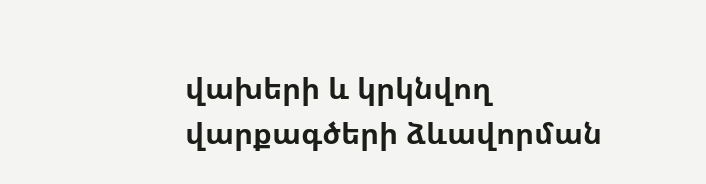վախերի և կրկնվող վարքագծերի ձևավորման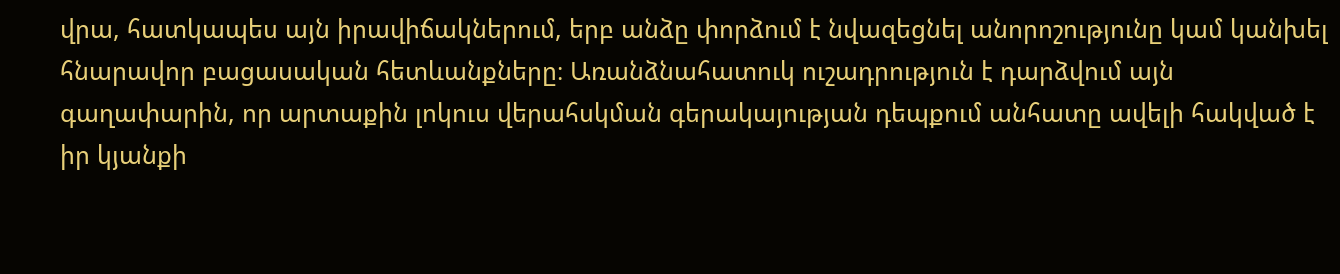վրա, հատկապես այն իրավիճակներում, երբ անձը փորձում է նվազեցնել անորոշությունը կամ կանխել հնարավոր բացասական հետևանքները։ Առանձնահատուկ ուշադրություն է դարձվում այն գաղափարին, որ արտաքին լոկուս վերահսկման գերակայության դեպքում անհատը ավելի հակված է իր կյանքի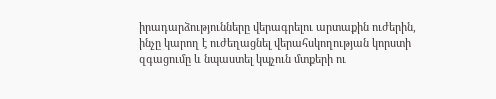իրադարձությունները վերագրելու արտաքին ուժերին, ինչը կարող է ուժեղացնել վերահսկողության կորստի զգացումը և նպաստել կպչուն մտքերի ու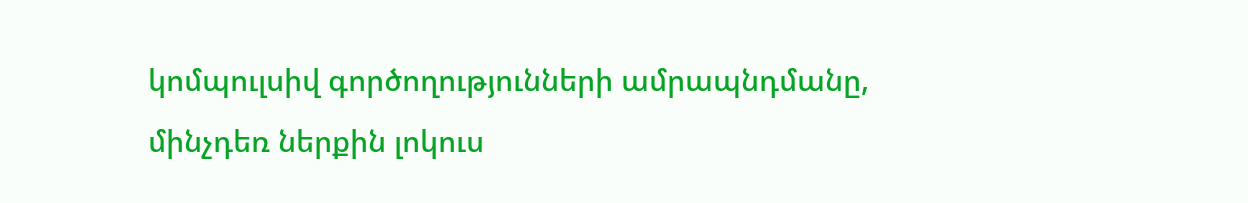կոմպուլսիվ գործողությունների ամրապնդմանը, մինչդեռ ներքին լոկուս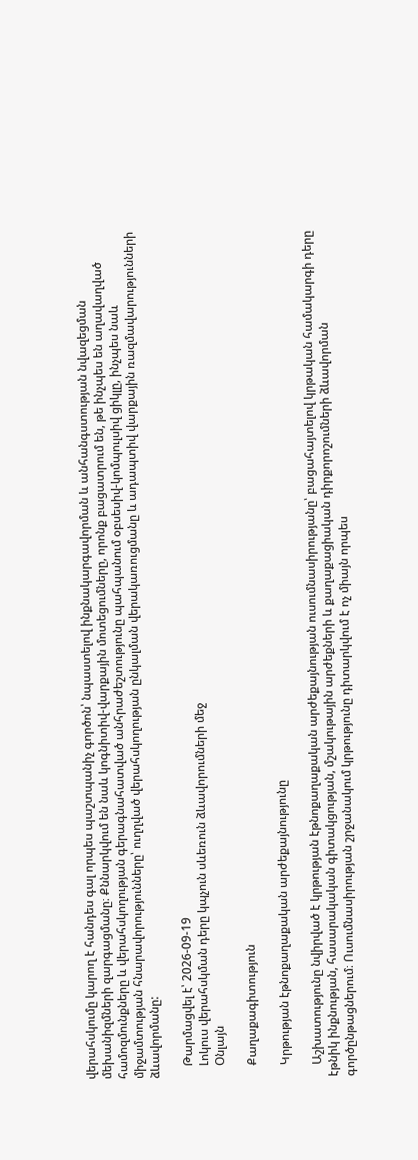վերահսկումը կարող է հանդես գալ որպես պաշտպանիչ գործոն՝ նպաստելով ինքնակարգավորման և անհանգստության նվազեցման մեխանիզմների զարգացմանը։ Քննարկվում են նաև կոգնիտիվ-վարքային մոտեցումները, որոնք բացատրում են, թե ինչպես են աղավաղված համոզմունքները և վերահսկողության գերագնահատված անհրաժեշտությունը պահպանում օբսեսիվ-կոմպուլսիվ ցիկլը, ինչպես նաև միջամտության հնարավորությունները՝ ուղղված վերահսկողության ընկալման վերակառուցմանը և ադապտիվ վարքային ռազմավարությունների ձևավորմանը:

    Թարմացվել է՝ 2026-09-19
    Լոկուս վերահսկման դերը կպչուն սևեռուն ձևավորումների մեջ
    Օնլայն

    Քաղաքագիտություն

    Կրթության էթնոքաղաքական արժեքայնությունը

    Աշխատությունը նվիրված է կրթության էթնոքաղաքական արժեքայնության ուսումնասիրությանը՝ բացահայտելով կրթական համակարգի դերը էթնիկ ինքնության, հասարակական գիտակցության, մշակութային արժեքների և քաղաքացիական դիրքորոշումների ձևավորման գործընթացներում։ Ուսումնասիրության շրջանակում կրթությունը դիտարկվում է ոչ միայն որպես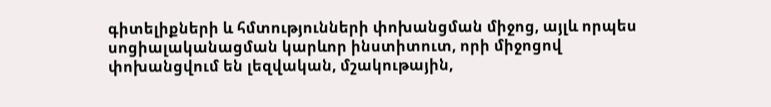գիտելիքների և հմտությունների փոխանցման միջոց, այլև որպես սոցիալականացման կարևոր ինստիտուտ, որի միջոցով փոխանցվում են լեզվական, մշակութային,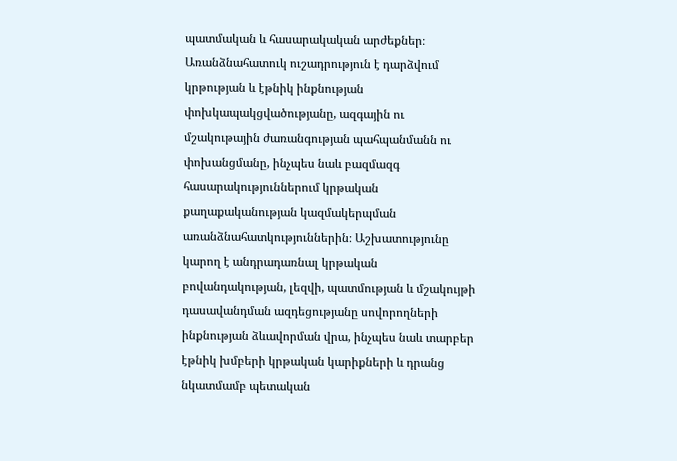պատմական և հասարակական արժեքներ։ Առանձնահատուկ ուշադրություն է դարձվում կրթության և էթնիկ ինքնության փոխկապակցվածությանը, ազգային ու մշակութային ժառանգության պահպանմանն ու փոխանցմանը, ինչպես նաև բազմազգ հասարակություններում կրթական քաղաքականության կազմակերպման առանձնահատկություններին։ Աշխատությունը կարող է անդրադառնալ կրթական բովանդակության, լեզվի, պատմության և մշակույթի դասավանդման ազդեցությանը սովորողների ինքնության ձևավորման վրա, ինչպես նաև տարբեր էթնիկ խմբերի կրթական կարիքների և դրանց նկատմամբ պետական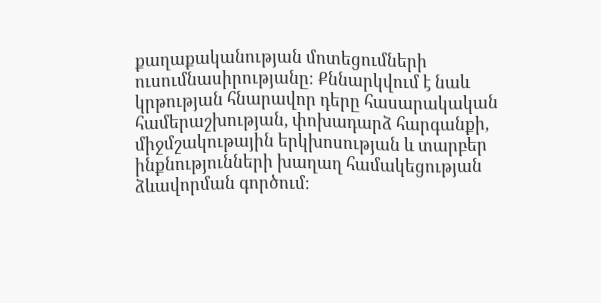քաղաքականության մոտեցումների ուսումնասիրությանը։ Քննարկվում է նաև կրթության հնարավոր դերը հասարակական համերաշխության, փոխադարձ հարգանքի, միջմշակութային երկխոսության և տարբեր ինքնությունների խաղաղ համակեցության ձևավորման գործում։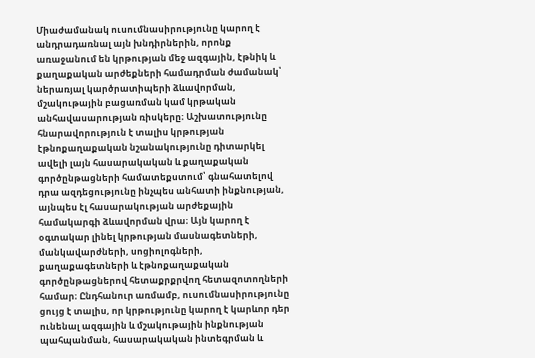Միաժամանակ ուսումնասիրությունը կարող է անդրադառնալ այն խնդիրներին, որոնք առաջանում են կրթության մեջ ազգային, էթնիկ և քաղաքական արժեքների համադրման ժամանակ՝ ներառյալ կարծրատիպերի ձևավորման, մշակութային բացառման կամ կրթական անհավասարության ռիսկերը։ Աշխատությունը հնարավորություն է տալիս կրթության էթնոքաղաքական նշանակությունը դիտարկել ավելի լայն հասարակական և քաղաքական գործընթացների համատեքստում՝ գնահատելով դրա ազդեցությունը ինչպես անհատի ինքնության, այնպես էլ հասարակության արժեքային համակարգի ձևավորման վրա։ Այն կարող է օգտակար լինել կրթության մասնագետների, մանկավարժների, սոցիոլոգների, քաղաքագետների և էթնոքաղաքական գործընթացներով հետաքրքրվող հետազոտողների համար։ Ընդհանուր առմամբ, ուսումնասիրությունը ցույց է տալիս, որ կրթությունը կարող է կարևոր դեր ունենալ ազգային և մշակութային ինքնության պահպանման, հասարակական ինտեգրման և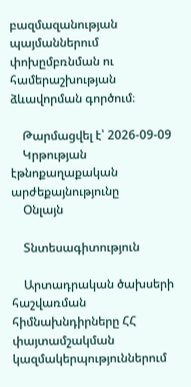բազմազանության պայմաններում փոխըմբռնման ու համերաշխության ձևավորման գործում։

    Թարմացվել է՝ 2026-09-09
    Կրթության էթնոքաղաքական արժեքայնությունը
    Օնլայն

    Տնտեսագիտություն

    Արտադրական ծախսերի հաշվառման հիմնախնդիրները ՀՀ փայտամշակման կազմակերպություններում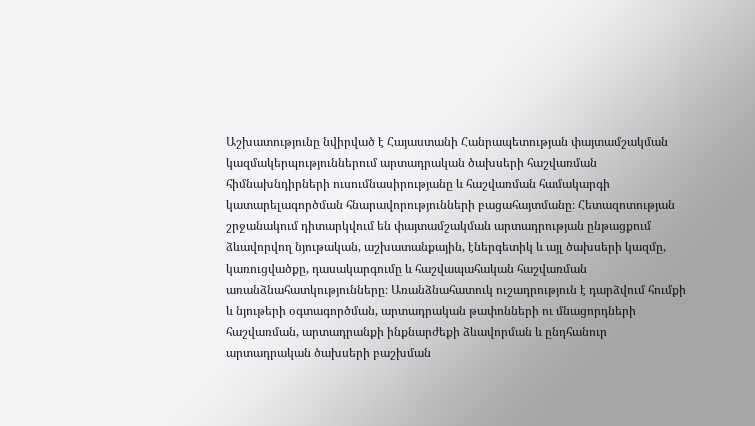Աշխատությունը նվիրված է Հայաստանի Հանրապետության փայտամշակման կազմակերպություններում արտադրական ծախսերի հաշվառման հիմնախնդիրների ուսումնասիրությանը և հաշվառման համակարգի կատարելագործման հնարավորությունների բացահայտմանը։ Հետազոտության շրջանակում դիտարկվում են փայտամշակման արտադրության ընթացքում ձևավորվող նյութական, աշխատանքային, էներգետիկ և այլ ծախսերի կազմը, կառուցվածքը, դասակարգումը և հաշվապահական հաշվառման առանձնահատկությունները։ Առանձնահատուկ ուշադրություն է դարձվում հումքի և նյութերի օգտագործման, արտադրական թափոնների ու մնացորդների հաշվառման, արտադրանքի ինքնարժեքի ձևավորման և ընդհանուր արտադրական ծախսերի բաշխման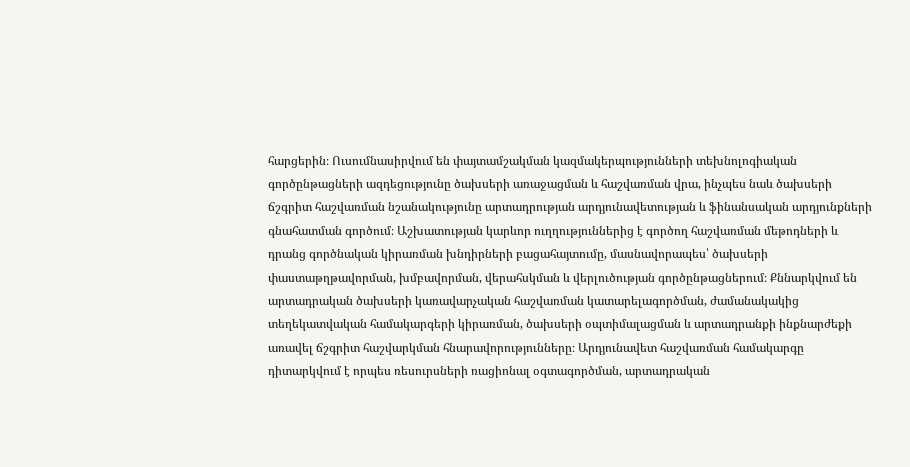հարցերին։ Ուսումնասիրվում են փայտամշակման կազմակերպությունների տեխնոլոգիական գործընթացների ազդեցությունը ծախսերի առաջացման և հաշվառման վրա, ինչպես նաև ծախսերի ճշգրիտ հաշվառման նշանակությունը արտադրության արդյունավետության և ֆինանսական արդյունքների գնահատման գործում։ Աշխատության կարևոր ուղղություններից է գործող հաշվառման մեթոդների և դրանց գործնական կիրառման խնդիրների բացահայտումը, մասնավորապես՝ ծախսերի փաստաթղթավորման, խմբավորման, վերահսկման և վերլուծության գործընթացներում։ Քննարկվում են արտադրական ծախսերի կառավարչական հաշվառման կատարելագործման, ժամանակակից տեղեկատվական համակարգերի կիրառման, ծախսերի օպտիմալացման և արտադրանքի ինքնարժեքի առավել ճշգրիտ հաշվարկման հնարավորությունները։ Արդյունավետ հաշվառման համակարգը դիտարկվում է որպես ռեսուրսների ռացիոնալ օգտագործման, արտադրական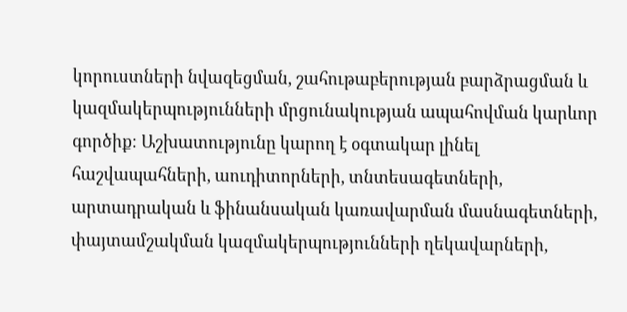կորուստների նվազեցման, շահութաբերության բարձրացման և կազմակերպությունների մրցունակության ապահովման կարևոր գործիք։ Աշխատությունը կարող է օգտակար լինել հաշվապահների, աուդիտորների, տնտեսագետների, արտադրական և ֆինանսական կառավարման մասնագետների, փայտամշակման կազմակերպությունների ղեկավարների,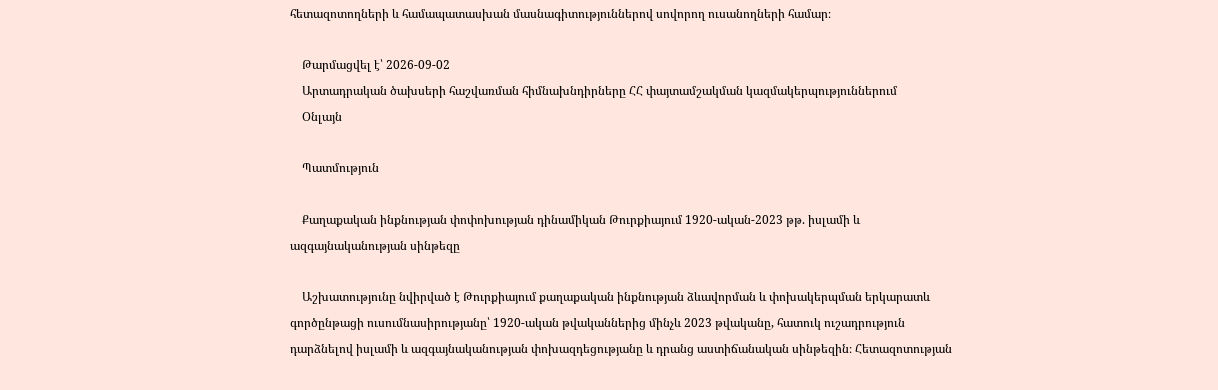հետազոտողների և համապատասխան մասնագիտություններով սովորող ուսանողների համար։

    Թարմացվել է՝ 2026-09-02
    Արտադրական ծախսերի հաշվառման հիմնախնդիրները ՀՀ փայտամշակման կազմակերպություններում
    Օնլայն

    Պատմություն

    Քաղաքական ինքնության փոփոխության դինամիկան Թուրքիայում 1920-ական-2023 թթ. իսլամի և ազգայնականության սինթեզը

    Աշխատությունը նվիրված է Թուրքիայում քաղաքական ինքնության ձևավորման և փոխակերպման երկարատև գործընթացի ուսումնասիրությանը՝ 1920-ական թվականներից մինչև 2023 թվականը, հատուկ ուշադրություն դարձնելով իսլամի և ազգայնականության փոխազդեցությանը և դրանց աստիճանական սինթեզին։ Հետազոտության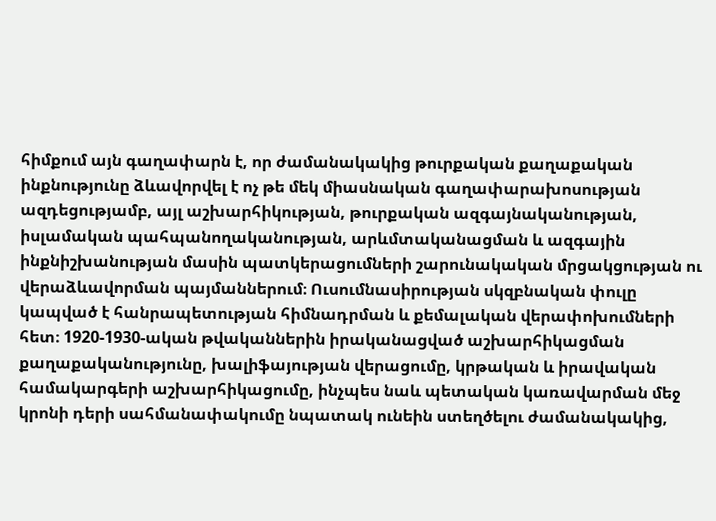հիմքում այն գաղափարն է, որ ժամանակակից թուրքական քաղաքական ինքնությունը ձևավորվել է ոչ թե մեկ միասնական գաղափարախոսության ազդեցությամբ, այլ աշխարհիկության, թուրքական ազգայնականության, իսլամական պահպանողականության, արևմտականացման և ազգային ինքնիշխանության մասին պատկերացումների շարունակական մրցակցության ու վերաձևավորման պայմաններում։ Ուսումնասիրության սկզբնական փուլը կապված է հանրապետության հիմնադրման և քեմալական վերափոխումների հետ։ 1920-1930-ական թվականներին իրականացված աշխարհիկացման քաղաքականությունը, խալիֆայության վերացումը, կրթական և իրավական համակարգերի աշխարհիկացումը, ինչպես նաև պետական կառավարման մեջ կրոնի դերի սահմանափակումը նպատակ ունեին ստեղծելու ժամանակակից,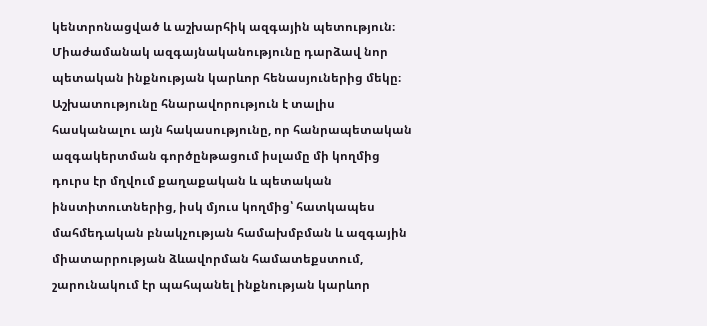կենտրոնացված և աշխարհիկ ազգային պետություն։ Միաժամանակ ազգայնականությունը դարձավ նոր պետական ինքնության կարևոր հենասյուներից մեկը։ Աշխատությունը հնարավորություն է տալիս հասկանալու այն հակասությունը, որ հանրապետական ազգակերտման գործընթացում իսլամը մի կողմից դուրս էր մղվում քաղաքական և պետական ինստիտուտներից, իսկ մյուս կողմից՝ հատկապես մահմեդական բնակչության համախմբման և ազգային միատարրության ձևավորման համատեքստում, շարունակում էր պահպանել ինքնության կարևոր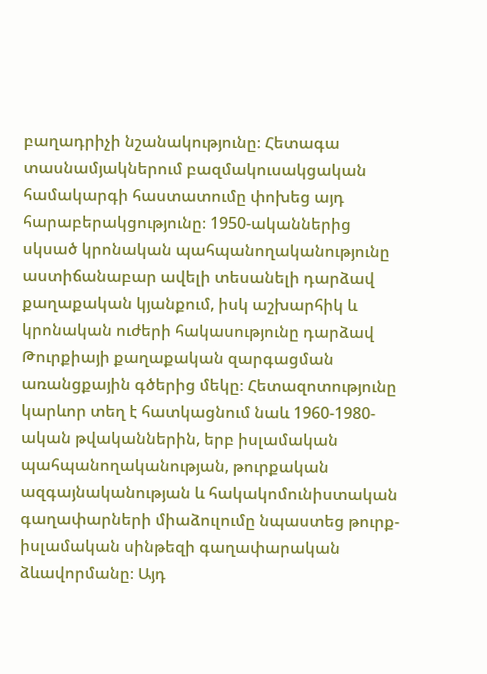բաղադրիչի նշանակությունը։ Հետագա տասնամյակներում բազմակուսակցական համակարգի հաստատումը փոխեց այդ հարաբերակցությունը։ 1950-ականներից սկսած կրոնական պահպանողականությունը աստիճանաբար ավելի տեսանելի դարձավ քաղաքական կյանքում, իսկ աշխարհիկ և կրոնական ուժերի հակասությունը դարձավ Թուրքիայի քաղաքական զարգացման առանցքային գծերից մեկը։ Հետազոտությունը կարևոր տեղ է հատկացնում նաև 1960-1980-ական թվականներին, երբ իսլամական պահպանողականության, թուրքական ազգայնականության և հակակոմունիստական գաղափարների միաձուլումը նպաստեց թուրք-իսլամական սինթեզի գաղափարական ձևավորմանը։ Այդ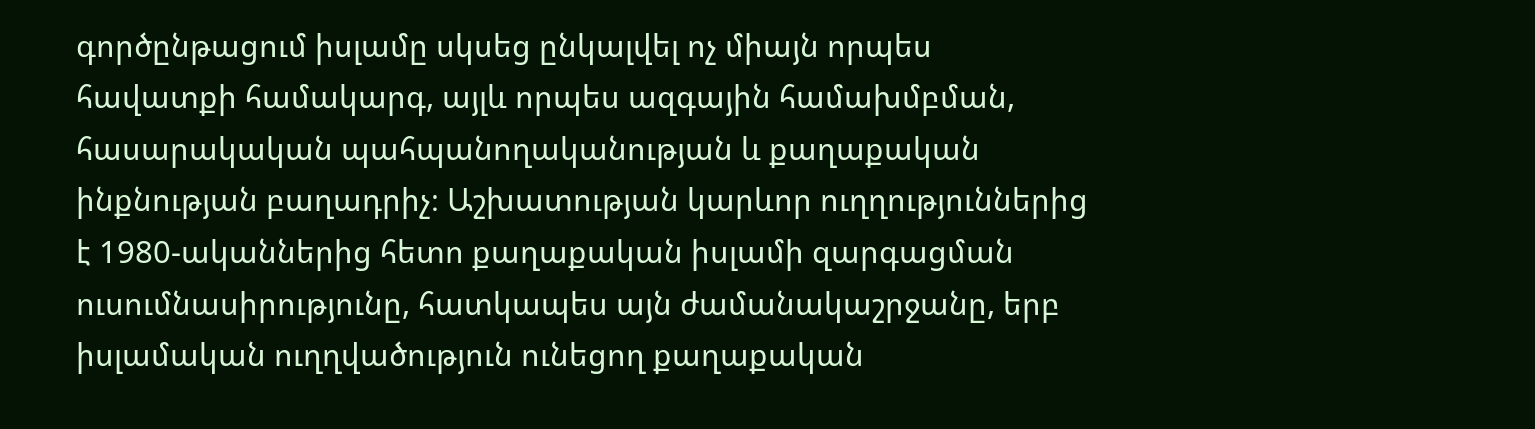գործընթացում իսլամը սկսեց ընկալվել ոչ միայն որպես հավատքի համակարգ, այլև որպես ազգային համախմբման, հասարակական պահպանողականության և քաղաքական ինքնության բաղադրիչ։ Աշխատության կարևոր ուղղություններից է 1980-ականներից հետո քաղաքական իսլամի զարգացման ուսումնասիրությունը, հատկապես այն ժամանակաշրջանը, երբ իսլամական ուղղվածություն ունեցող քաղաքական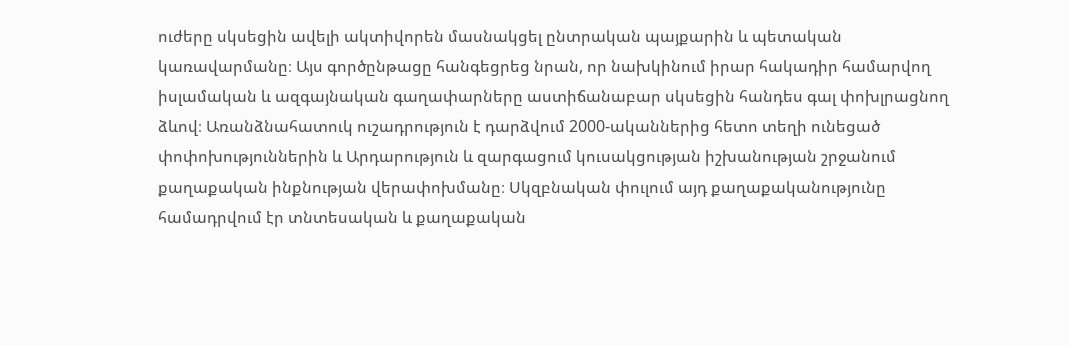ուժերը սկսեցին ավելի ակտիվորեն մասնակցել ընտրական պայքարին և պետական կառավարմանը։ Այս գործընթացը հանգեցրեց նրան, որ նախկինում իրար հակադիր համարվող իսլամական և ազգայնական գաղափարները աստիճանաբար սկսեցին հանդես գալ փոխլրացնող ձևով։ Առանձնահատուկ ուշադրություն է դարձվում 2000-ականներից հետո տեղի ունեցած փոփոխություններին և Արդարություն և զարգացում կուսակցության իշխանության շրջանում քաղաքական ինքնության վերափոխմանը։ Սկզբնական փուլում այդ քաղաքականությունը համադրվում էր տնտեսական և քաղաքական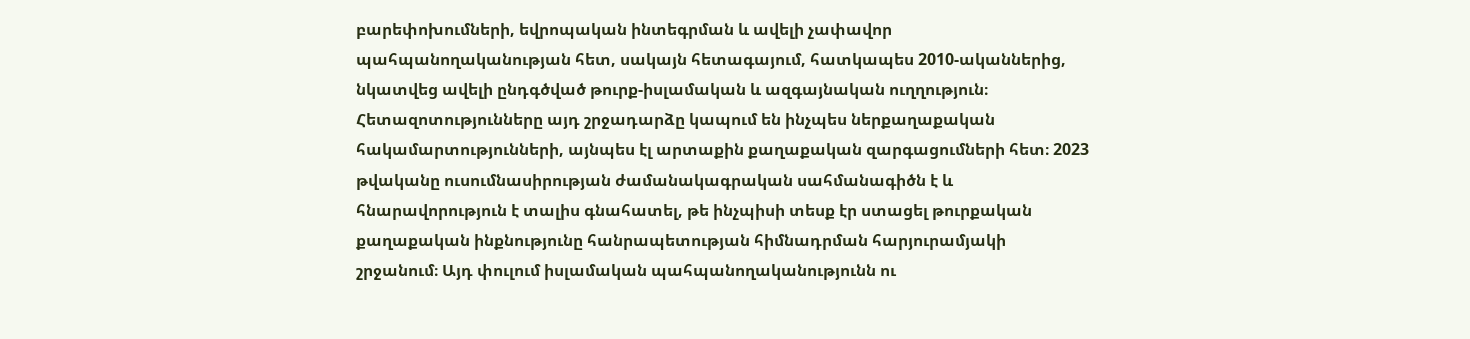բարեփոխումների, եվրոպական ինտեգրման և ավելի չափավոր պահպանողականության հետ, սակայն հետագայում, հատկապես 2010-ականներից, նկատվեց ավելի ընդգծված թուրք-իսլամական և ազգայնական ուղղություն։ Հետազոտությունները այդ շրջադարձը կապում են ինչպես ներքաղաքական հակամարտությունների, այնպես էլ արտաքին քաղաքական զարգացումների հետ։ 2023 թվականը ուսումնասիրության ժամանակագրական սահմանագիծն է և հնարավորություն է տալիս գնահատել, թե ինչպիսի տեսք էր ստացել թուրքական քաղաքական ինքնությունը հանրապետության հիմնադրման հարյուրամյակի շրջանում։ Այդ փուլում իսլամական պահպանողականությունն ու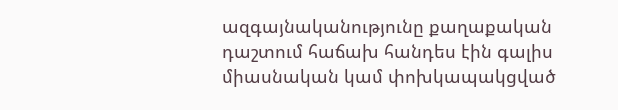ազգայնականությունը քաղաքական դաշտում հաճախ հանդես էին գալիս միասնական կամ փոխկապակցված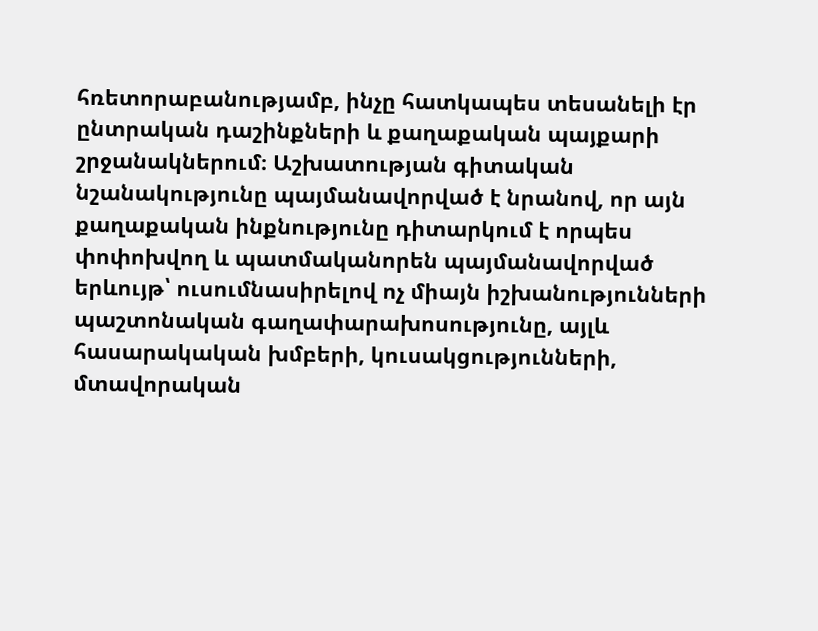հռետորաբանությամբ, ինչը հատկապես տեսանելի էր ընտրական դաշինքների և քաղաքական պայքարի շրջանակներում։ Աշխատության գիտական նշանակությունը պայմանավորված է նրանով, որ այն քաղաքական ինքնությունը դիտարկում է որպես փոփոխվող և պատմականորեն պայմանավորված երևույթ՝ ուսումնասիրելով ոչ միայն իշխանությունների պաշտոնական գաղափարախոսությունը, այլև հասարակական խմբերի, կուսակցությունների, մտավորական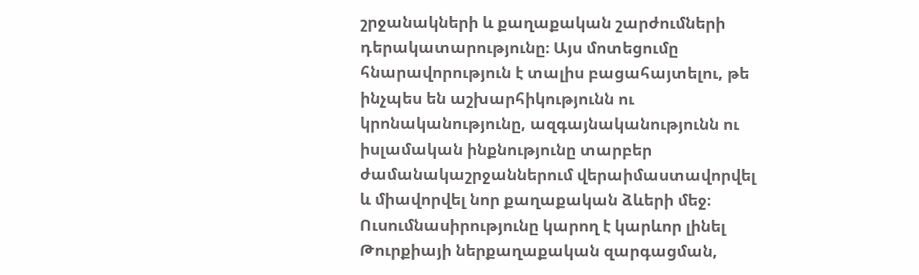շրջանակների և քաղաքական շարժումների դերակատարությունը։ Այս մոտեցումը հնարավորություն է տալիս բացահայտելու, թե ինչպես են աշխարհիկությունն ու կրոնականությունը, ազգայնականությունն ու իսլամական ինքնությունը տարբեր ժամանակաշրջաններում վերաիմաստավորվել և միավորվել նոր քաղաքական ձևերի մեջ։ Ուսումնասիրությունը կարող է կարևոր լինել Թուրքիայի ներքաղաքական զարգացման,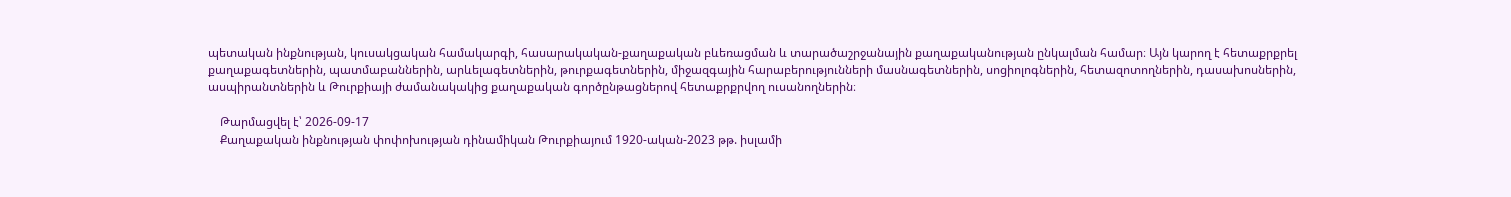պետական ինքնության, կուսակցական համակարգի, հասարակական-քաղաքական բևեռացման և տարածաշրջանային քաղաքականության ընկալման համար։ Այն կարող է հետաքրքրել քաղաքագետներին, պատմաբաններին, արևելագետներին, թուրքագետներին, միջազգային հարաբերությունների մասնագետներին, սոցիոլոգներին, հետազոտողներին, դասախոսներին, ասպիրանտներին և Թուրքիայի ժամանակակից քաղաքական գործընթացներով հետաքրքրվող ուսանողներին։

    Թարմացվել է՝ 2026-09-17
    Քաղաքական ինքնության փոփոխության դինամիկան Թուրքիայում 1920-ական-2023 թթ. իսլամի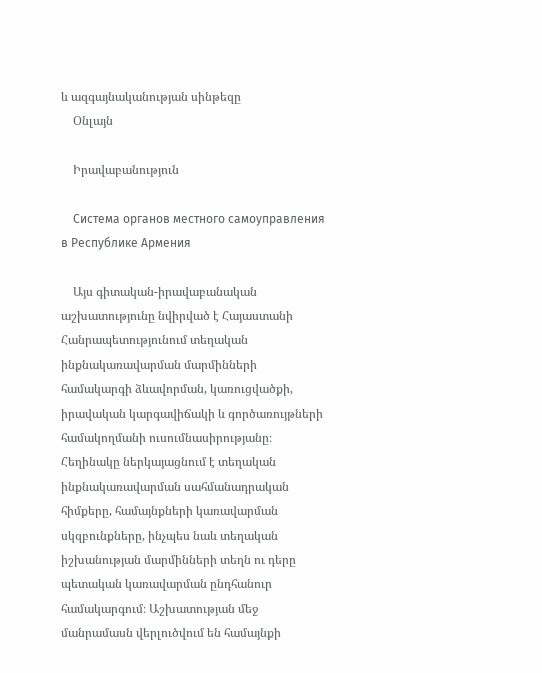և ազգայնականության սինթեզը
    Օնլայն

    Իրավաբանություն

    Система органов местного самоуправления в Республике Армения

    Այս գիտական-իրավաբանական աշխատությունը նվիրված է Հայաստանի Հանրապետությունում տեղական ինքնակառավարման մարմինների համակարգի ձևավորման, կառուցվածքի, իրավական կարգավիճակի և գործառույթների համակողմանի ուսումնասիրությանը։ Հեղինակը ներկայացնում է տեղական ինքնակառավարման սահմանադրական հիմքերը, համայնքների կառավարման սկզբունքները, ինչպես նաև տեղական իշխանության մարմինների տեղն ու դերը պետական կառավարման ընդհանուր համակարգում։ Աշխատության մեջ մանրամասն վերլուծվում են համայնքի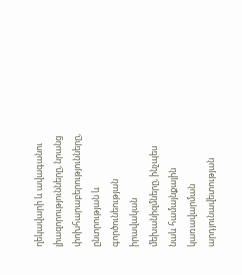ղեկավարի և ավագանու լիազորությունները, նրանց փոխհարաբերությունները, ընտրության և գործունեության իրավական մեխանիզմները, ինչպես նաև համայնքային կառավարման արդյունավետության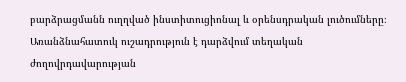բարձրացմանն ուղղված ինստիտուցիոնալ և օրենսդրական լուծումները։ Առանձնահատուկ ուշադրություն է դարձվում տեղական ժողովրդավարության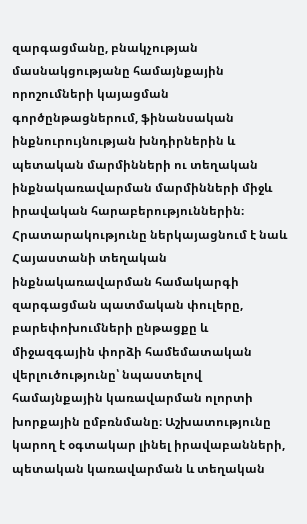զարգացմանը, բնակչության մասնակցությանը համայնքային որոշումների կայացման գործընթացներում, ֆինանսական ինքնուրույնության խնդիրներին և պետական մարմինների ու տեղական ինքնակառավարման մարմինների միջև իրավական հարաբերություններին։ Հրատարակությունը ներկայացնում է նաև Հայաստանի տեղական ինքնակառավարման համակարգի զարգացման պատմական փուլերը, բարեփոխումների ընթացքը և միջազգային փորձի համեմատական վերլուծությունը՝ նպաստելով համայնքային կառավարման ոլորտի խորքային ըմբռնմանը։ Աշխատությունը կարող է օգտակար լինել իրավաբանների, պետական կառավարման և տեղական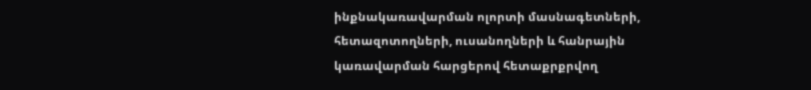ինքնակառավարման ոլորտի մասնագետների, հետազոտողների, ուսանողների և հանրային կառավարման հարցերով հետաքրքրվող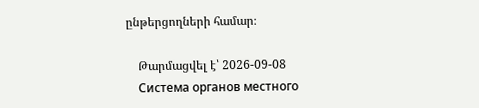ընթերցողների համար։

    Թարմացվել է՝ 2026-09-08
    Система органов местного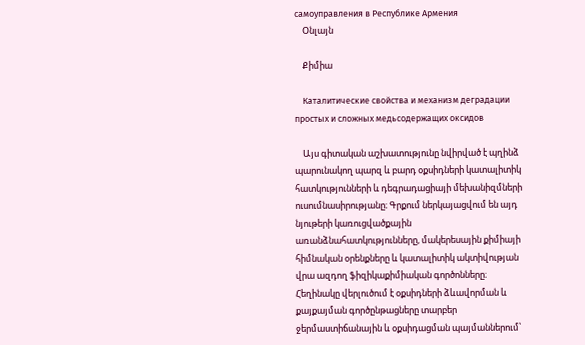самоуправления в Республике Армения
    Օնլայն

    Քիմիա

    Каталитические свойства и механизм деградации простых и сложных медьсодержащих оксидов

    Այս գիտական աշխատությունը նվիրված է պղինձ պարունակող պարզ և բարդ օքսիդների կատալիտիկ հատկությունների և դեգրադացիայի մեխանիզմների ուսումնասիրությանը։ Գրքում ներկայացվում են այդ նյութերի կառուցվածքային առանձնահատկությունները, մակերեսային քիմիայի հիմնական օրենքները և կատալիտիկ ակտիվության վրա ազդող ֆիզիկաքիմիական գործոնները։ Հեղինակը վերլուծում է օքսիդների ձևավորման և քայքայման գործընթացները տարբեր ջերմաստիճանային և օքսիդացման պայմաններում՝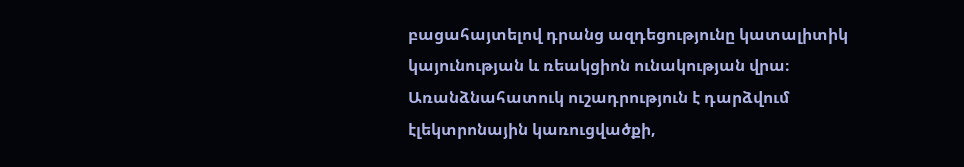բացահայտելով դրանց ազդեցությունը կատալիտիկ կայունության և ռեակցիոն ունակության վրա։ Առանձնահատուկ ուշադրություն է դարձվում էլեկտրոնային կառուցվածքի,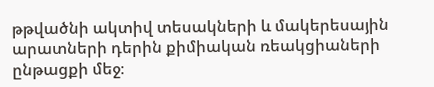թթվածնի ակտիվ տեսակների և մակերեսային արատների դերին քիմիական ռեակցիաների ընթացքի մեջ։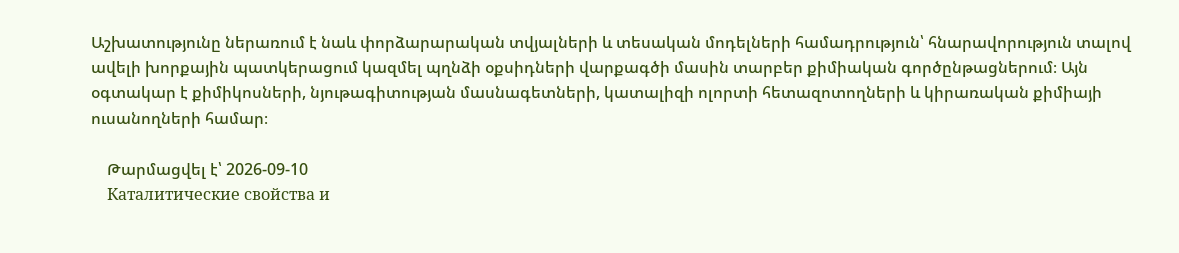Աշխատությունը ներառում է նաև փորձարարական տվյալների և տեսական մոդելների համադրություն՝ հնարավորություն տալով ավելի խորքային պատկերացում կազմել պղնձի օքսիդների վարքագծի մասին տարբեր քիմիական գործընթացներում։ Այն օգտակար է քիմիկոսների, նյութագիտության մասնագետների, կատալիզի ոլորտի հետազոտողների և կիրառական քիմիայի ուսանողների համար։

    Թարմացվել է՝ 2026-09-10
    Каталитические свойства и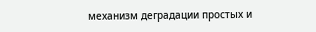механизм деградации простых и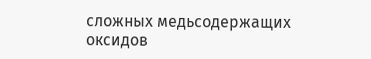сложных медьсодержащих оксидов